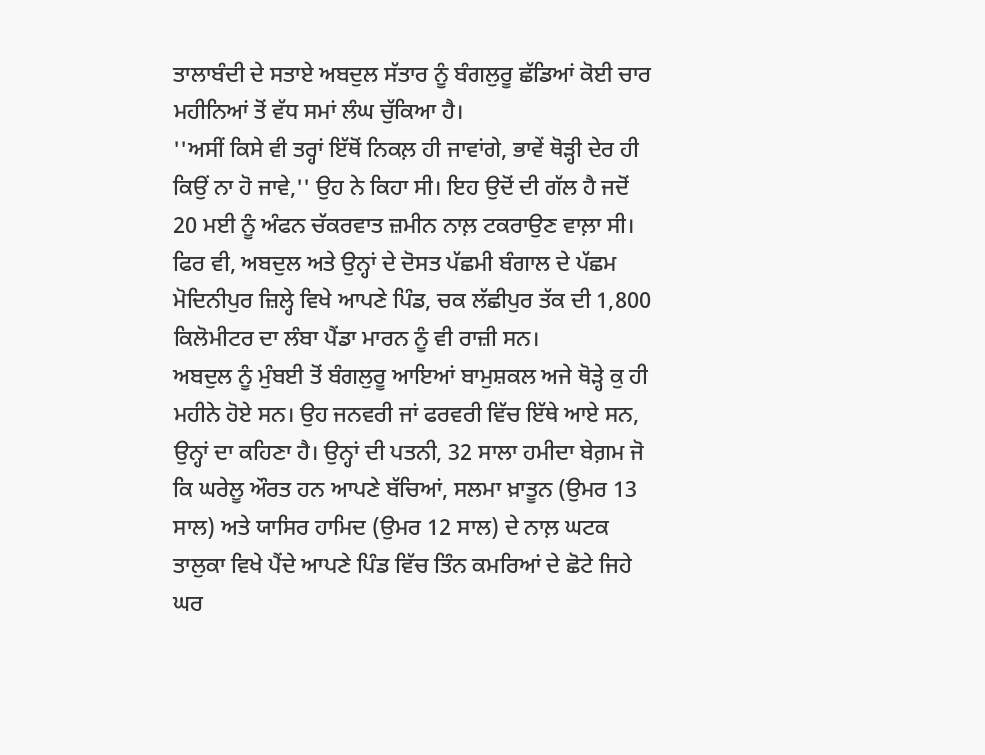ਤਾਲਾਬੰਦੀ ਦੇ ਸਤਾਏ ਅਬਦੁਲ ਸੱਤਾਰ ਨੂੰ ਬੰਗਲੁਰੂ ਛੱਡਿਆਂ ਕੋਈ ਚਾਰ ਮਹੀਨਿਆਂ ਤੋਂ ਵੱਧ ਸਮਾਂ ਲੰਘ ਚੁੱਕਿਆ ਹੈ।
''ਅਸੀਂ ਕਿਸੇ ਵੀ ਤਰ੍ਹਾਂ ਇੱਥੋਂ ਨਿਕਲ਼ ਹੀ ਜਾਵਾਂਗੇ, ਭਾਵੇਂ ਥੋੜ੍ਹੀ ਦੇਰ ਹੀ ਕਿਉਂ ਨਾ ਹੋ ਜਾਵੇ,'' ਉਹ ਨੇ ਕਿਹਾ ਸੀ। ਇਹ ਉਦੋਂ ਦੀ ਗੱਲ ਹੈ ਜਦੋਂ 20 ਮਈ ਨੂੰ ਅੰਫਨ ਚੱਕਰਵਾਤ ਜ਼ਮੀਨ ਨਾਲ਼ ਟਕਰਾਉਣ ਵਾਲ਼ਾ ਸੀ। ਫਿਰ ਵੀ, ਅਬਦੁਲ ਅਤੇ ਉਨ੍ਹਾਂ ਦੇ ਦੋਸਤ ਪੱਛਮੀ ਬੰਗਾਲ ਦੇ ਪੱਛਮ ਮੋਦਿਨੀਪੁਰ ਜ਼ਿਲ੍ਹੇ ਵਿਖੇ ਆਪਣੇ ਪਿੰਡ, ਚਕ ਲੱਛੀਪੁਰ ਤੱਕ ਦੀ 1,800 ਕਿਲੋਮੀਟਰ ਦਾ ਲੰਬਾ ਪੈਂਡਾ ਮਾਰਨ ਨੂੰ ਵੀ ਰਾਜ਼ੀ ਸਨ।
ਅਬਦੁਲ ਨੂੰ ਮੁੰਬਈ ਤੋਂ ਬੰਗਲੁਰੂ ਆਇਆਂ ਬਾਮੁਸ਼ਕਲ ਅਜੇ ਥੋੜ੍ਹੇ ਕੁ ਹੀ ਮਹੀਨੇ ਹੋਏ ਸਨ। ਉਹ ਜਨਵਰੀ ਜਾਂ ਫਰਵਰੀ ਵਿੱਚ ਇੱਥੇ ਆਏ ਸਨ, ਉਨ੍ਹਾਂ ਦਾ ਕਹਿਣਾ ਹੈ। ਉਨ੍ਹਾਂ ਦੀ ਪਤਨੀ, 32 ਸਾਲਾ ਹਮੀਦਾ ਬੇਗ਼ਮ ਜੋ ਕਿ ਘਰੇਲੂ ਔਰਤ ਹਨ ਆਪਣੇ ਬੱਚਿਆਂ, ਸਲਮਾ ਖ਼ਾਤੂਨ (ਉਮਰ 13 ਸਾਲ) ਅਤੇ ਯਾਸਿਰ ਹਾਮਿਦ (ਉਮਰ 12 ਸਾਲ) ਦੇ ਨਾਲ਼ ਘਟਕ ਤਾਲੁਕਾ ਵਿਖੇ ਪੈਂਦੇ ਆਪਣੇ ਪਿੰਡ ਵਿੱਚ ਤਿੰਨ ਕਮਰਿਆਂ ਦੇ ਛੋਟੇ ਜਿਹੇ ਘਰ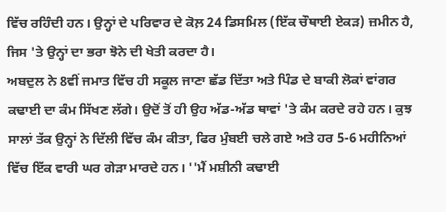ਵਿੱਚ ਰਹਿੰਦੀ ਹਨ। ਉਨ੍ਹਾਂ ਦੇ ਪਰਿਵਾਰ ਦੇ ਕੋਲ਼ 24 ਡਿਸਮਿਲ (ਇੱਕ ਚੌਥਾਈ ਏਕੜ) ਜ਼ਮੀਨ ਹੈ, ਜਿਸ 'ਤੇ ਉਨ੍ਹਾਂ ਦਾ ਭਰਾ ਝੋਨੇ ਦੀ ਖੇਤੀ ਕਰਦਾ ਹੈ।
ਅਬਦੁਲ ਨੇ 8ਵੀਂ ਜਮਾਤ ਵਿੱਚ ਹੀ ਸਕੂਲ ਜਾਣਾ ਛੱਡ ਦਿੱਤਾ ਅਤੇ ਪਿੰਡ ਦੇ ਬਾਕੀ ਲੋਕਾਂ ਵਾਂਗਰ ਕਢਾਈ ਦਾ ਕੰਮ ਸਿੱਖਣ ਲੱਗੇ। ਉਦੋਂ ਤੋਂ ਹੀ ਉਹ ਅੱਡ-ਅੱਡ ਥਾਵਾਂ 'ਤੇ ਕੰਮ ਕਰਦੇ ਰਹੇ ਹਨ। ਕੁਝ ਸਾਲਾਂ ਤੱਕ ਉਨ੍ਹਾਂ ਨੇ ਦਿੱਲੀ ਵਿੱਚ ਕੰਮ ਕੀਤਾ, ਫਿਰ ਮੁੰਬਈ ਚਲੇ ਗਏ ਅਤੇ ਹਰ 5-6 ਮਹੀਨਿਆਂ ਵਿੱਚ ਇੱਕ ਵਾਰੀ ਘਰ ਗੇੜਾ ਮਾਰਦੇ ਹਨ। ''ਮੈਂ ਮਸ਼ੀਨੀ ਕਢਾਈ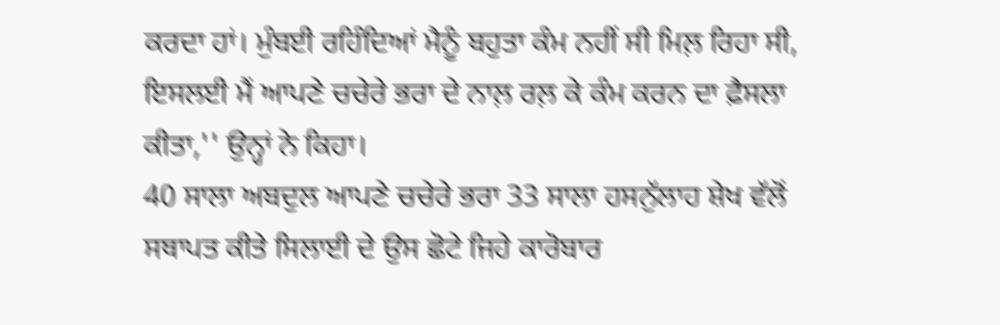ਕਰਦਾ ਹਾਂ। ਮੁੰਬਈ ਰਹਿੰਦਿਆਂ ਮੈਨੂੰ ਬਹੁਤਾ ਕੰਮ ਨਹੀਂ ਸੀ ਮਿਲ਼ ਰਿਹਾ ਸੀ, ਇਸਲਈ ਮੈਂ ਆਪਣੇ ਚਚੇਰੇ ਭਰਾ ਦੇ ਨਾਲ਼ ਰਲ਼ ਕੇ ਕੰਮ ਕਰਨ ਦਾ ਫ਼ੈਸਲਾ ਕੀਤਾ,'' ਉਨ੍ਹਾਂ ਨੇ ਕਿਹਾ।
40 ਸਾਲਾ ਅਬਦੁਲ ਆਪਣੇ ਚਚੇਰੇ ਭਰਾ 33 ਸਾਲਾ ਹਸਨੁੱਲਾਹ ਸ਼ੇਖ ਵੱਲੋਂ ਸਥਾਪਤ ਕੀਤੇ ਸਿਲਾਈ ਦੇ ਉਸ ਛੋਟੇ ਜਿਹੇ ਕਾਰੋਬਾਰ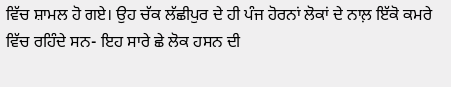ਵਿੱਚ ਸ਼ਾਮਲ ਹੋ ਗਏ। ਉਹ ਚੱਕ ਲੱਛੀਪੁਰ ਦੇ ਹੀ ਪੰਜ ਹੋਰਨਾਂ ਲੋਕਾਂ ਦੇ ਨਾਲ਼ ਇੱਕੋ ਕਮਰੇ ਵਿੱਚ ਰਹਿੰਦੇ ਸਨ- ਇਹ ਸਾਰੇ ਛੇ ਲੋਕ ਹਸਨ ਦੀ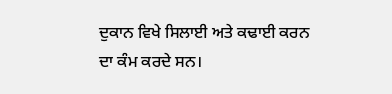ਦੁਕਾਨ ਵਿਖੇ ਸਿਲਾਈ ਅਤੇ ਕਢਾਈ ਕਰਨ ਦਾ ਕੰਮ ਕਰਦੇ ਸਨ।